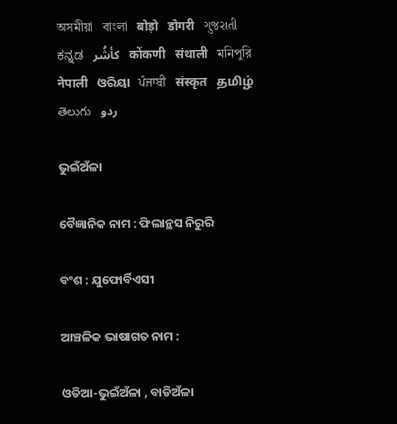অসমীয়া   বাংলা   बोड़ो   डोगरी   ગુજરાતી   ಕನ್ನಡ   كأشُر   कोंकणी   संथाली   মনিপুরি   नेपाली   ଓରିୟା   ਪੰਜਾਬੀ   संस्कृत   தமிழ்  తెలుగు   ردو

ଭୁଇଁଅଁଳା

ବୈଜ୍ଞାନିକ ନାମ : ଫିଲାନ୍ଥସ ନିରୁରି

ବଂଶ : ଯୁଫୋର୍ବିଏସୀ

ଆଞ୍ଚଳିକ ଭାଷାଗତ ନାମ :

ଓଡିଆ-ଭୁଇଁଅଁଳା , ବାଡିଅଁଳା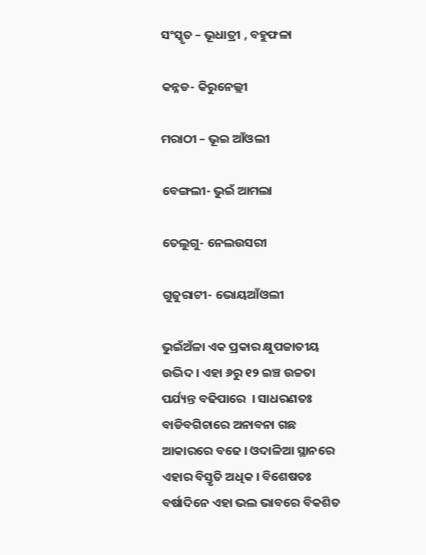ସଂସ୍କୃତ – ଭୂଧାତ୍ରୀ , ବହୁଫଳା

କନ୍ନଡ- କିରୁନେଲ୍ଲୀ

ମରାଠୀ – ଭୂଇ ଆଁଓଲୀ

ବେଙ୍ଗଲୀ- ଭୁଇଁ ଆମଲା

ତେଲୁଗୁ- ନେଲଉସରୀ

ଗୁଜୁରାଟୀ- ଭୋୟଆଁଓଲୀ

ଭୁଇଁଅଁଳା ଏକ ପ୍ରକାର କ୍ଷୁପଜାତୀୟ ଉଦ୍ଭିଦ । ଏହା ୬ରୁ ୧୨ ଇଞ୍ଚ ଉଚ୍ଚତା ପର୍ଯ୍ୟନ୍ତ ବଢିପାରେ  । ସାଧରଣତଃ ବାଡିବଗିଚାରେ ଅନାବନା ଗଛ ଆକାରରେ ବଢେ । ଓଦାଳିଆ ସ୍ଥାନରେ ଏହାର ବିସ୍ତୃତି ଅଧିକ । ବିଶେଷତଃ ବର୍ଷାଦିନେ ଏହା ଭଲ ଭାବରେ ବିକଶିତ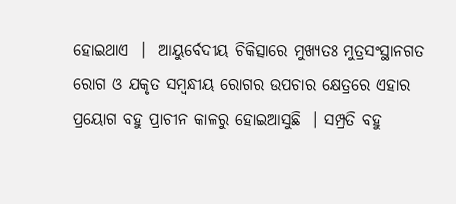ହୋଇଥାଏ  ।  ଆୟୁର୍ବେଦୀୟ ଚିକିତ୍ସାରେ ମୁଖ୍ୟତଃ ମୁତ୍ରସଂସ୍ଥାନଗତ ରୋଗ ଓ ଯକୃତ ସମ୍ବନ୍ଧୀୟ ରୋଗର ଉପଚାର କ୍ଷେତ୍ରରେ ଏହାର ପ୍ରୟୋଗ ବହୁ ପ୍ରାଚୀନ କାଳରୁ ହୋଇଆସୁଛି  । ସମ୍ପ୍ରତି ବହୁ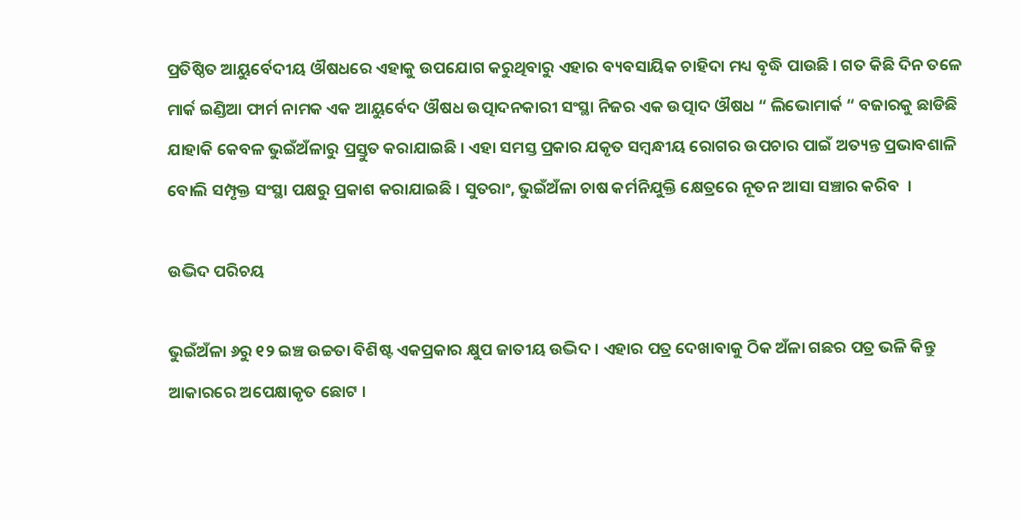ପ୍ରତିଷ୍ଠିତ ଆୟୁର୍ବେଦୀୟ ଔଷଧରେ ଏହାକୁ ଉପଯୋଗ କରୁଥିବାରୁ ଏହାର ବ୍ୟବସାୟିକ ଚାହିଦା ମଧ୍ୟ ବୃଦ୍ଧି ପାଉଛି । ଗତ କିଛି ଦିନ ତଳେ ମାର୍କ ଇଣ୍ଡିଆ ଫାର୍ମ ନାମକ ଏକ ଆୟୁର୍ବେଦ ଔଷଧ ଉତ୍ପାଦନକାରୀ ସଂସ୍ଥା ନିଜର ଏକ ଉତ୍ପାଦ ଔଷଧ “ ଲିଭୋମାର୍କ “ ବଜାରକୁ ଛାଡିଛି ଯାହାକି କେବଳ ଭୁଇଁଅଁଳାରୁ ପ୍ରସ୍ତୁତ କରାଯାଇଛି । ଏହା ସମସ୍ତ ପ୍ରକାର ଯକୃତ ସମ୍ବନ୍ଧୀୟ ରୋଗର ଉପଚାର ପାଇଁ ଅତ୍ୟନ୍ତ ପ୍ରଭାବଶାଳି ବୋଲି ସମ୍ପୃକ୍ତ ସଂସ୍ଥା ପକ୍ଷରୁ ପ୍ରକାଶ କରାଯାଇଛି । ସୁତରାଂ, ଭୁଇଁଅଁଳା ଚାଷ କର୍ମନିଯୁକ୍ତି କ୍ଷେତ୍ରରେ ନୂତନ ଆସା ସଞ୍ଚାର କରିବ  ।

ଉଦ୍ଭିଦ ପରିଚୟ

ଭୁଇଁଅଁଳା ୬ରୁ ୧୨ ଇଞ୍ଚ ଉଚ୍ଚତା ବିଶିଷ୍ଟ ଏକପ୍ରକାର କ୍ଷୁପ ଜାତୀୟ ଉଦ୍ଭିଦ । ଏହାର ପତ୍ର ଦେଖାବାକୁ ଠିକ ଅଁଳା ଗଛର ପତ୍ର ଭଳି କିନ୍ତୁ ଆକାରରେ ଅପେକ୍ଷାକୃତ ଛୋଟ ।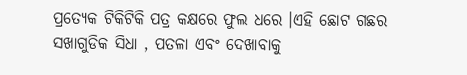ପ୍ରତ୍ୟେକ ଟିକିଟିକି ପତ୍ର କକ୍ଷରେ ଫୁଲ ଧରେ ।ଏହି ଛୋଟ ଗଛର ସଖାଗୁଡିକ ସିଧା , ପତଳା ଏବଂ ଦେଖାବାକୁ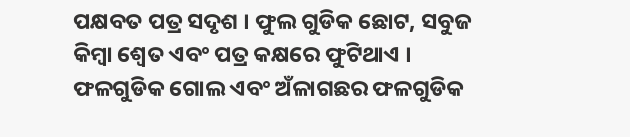ପକ୍ଷବତ ପତ୍ର ସଦୃଶ । ଫୁଲ ଗୁଡିକ ଛୋଟ, ସବୁଜ କିମ୍ବା ଶ୍ଵେତ ଏବଂ ପତ୍ର କକ୍ଷରେ ଫୁଟିଥାଏ । ଫଳଗୁଡିକ ଗୋଲ ଏବଂ ଅଁଳାଗଛର ଫଳଗୁଡିକ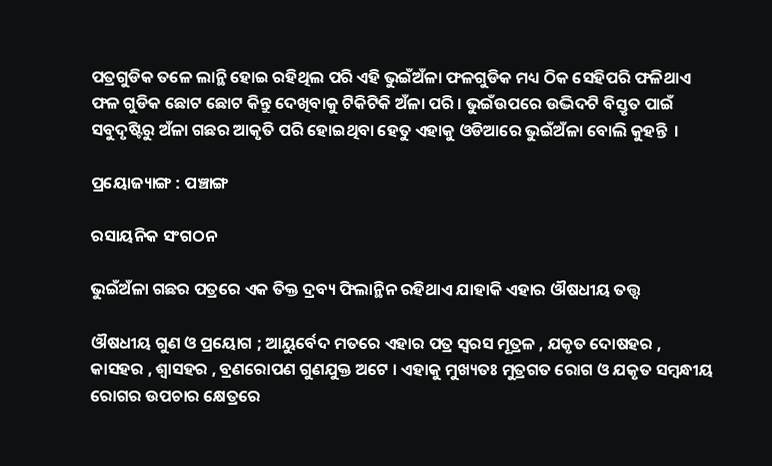ପତ୍ରଗୁଡିକ ତଳେ ଲାନ୍ଥି ହୋଇ ରହିଥିଲ ପରି ଏହି ଭୁଇଁଅଁଳା ଫଳଗୁଡିକ ମଧ୍ୟ ଠିକ ସେହିପରି ଫଳିଥାଏ ଫଳ ଗୁଡିକ ଛୋଟ ଛୋଟ କିନ୍ତୁ ଦେଖିବାକୁ ଟିକିଟିକି ଅଁଳା ପରି । ଭୁଇଁଉପରେ ଉଦ୍ଭିଦଟି ବିସ୍ତୃତ ପାଇଁ ସବୁଦୃଷ୍ଟିରୁ ଅଁଳା ଗଛର ଆକୃତି ପରି ହୋଇଥିବା ହେତୁ ଏହାକୁ ଓଡିଆରେ ଭୁଇଁଅଁଳା ବୋଲି କୁହନ୍ତି  ।

ପ୍ରୟୋଜ୍ୟାଙ୍ଗ : ପଞ୍ଚାଙ୍ଗ

ରସାୟନିକ ସଂଗଠନ

ଭୁଇଁଅଁଳା ଗଛର ପତ୍ରରେ ଏକ ତିକ୍ତ ଦ୍ରବ୍ୟ ଫିଲାନ୍ଥିନ ରହିଥାଏ ଯାହାକି ଏହାର ଔଷଧୀୟ ତତ୍ତ୍ଵ

ଔଷଧୀୟ ଗୁଣ ଓ ପ୍ରୟୋଗ ; ଆୟୁର୍ବେଦ ମତରେ ଏହାର ପତ୍ର ସ୍ଵରସ ମୂତ୍ରଳ , ଯକୃତ ଦୋଷହର , କାସହର , ଶ୍ଵାସହର , ବ୍ରଣରୋପଣ ଗୁଣଯୁକ୍ତ ଅଟେ । ଏହାକୁ ମୁଖ୍ୟତଃ ମୁତ୍ରଗତ ରୋଗ ଓ ଯକୃତ ସମ୍ବନ୍ଧୀୟ ରୋଗର ଉପଚାର କ୍ଷେତ୍ରରେ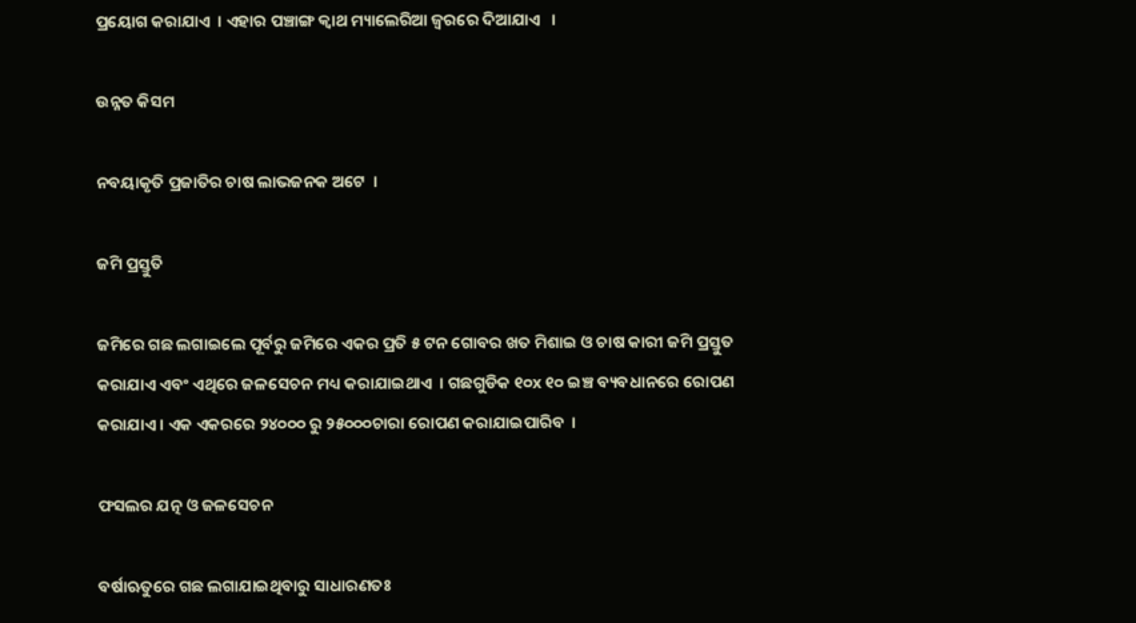ପ୍ରୟୋଗ କରାଯାଏ  । ଏହାର ପଞ୍ଚାଙ୍ଗ କ୍ଵାଥ ମ୍ୟାଲେରିଆ ଜ୍ଵରରେ ଦିଆଯାଏ   ।

ଉନ୍ନତ କିସମ

ନବୟାକୃତି ପ୍ରଜାତିର ଚାଷ ଲାଭଜନକ ଅଟେ  ।

ଜମି ପ୍ରସ୍ତୁତି

ଜମିରେ ଗଛ ଲଗାଇଲେ ପୂର୍ବରୁ ଜମିରେ ଏକର ପ୍ରତି ୫ ଟନ ଗୋବର ଖତ ମିଶାଇ ଓ ଚାଷ କାରୀ ଜମି ପ୍ରସ୍ତୁତ କରାଯାଏ ଏବଂ ଏଥିରେ ଜଳସେଚନ ମଧ୍ୟ କରାଯାଇଥାଏ  । ଗଛଗୁଡିକ ୧୦x ୧୦ ଇଞ୍ଚ ବ୍ୟବଧାନରେ ରୋପଣ କରାଯାଏ । ଏକ ଏକରରେ ୨୪୦୦୦ ରୁ ୨୫୦୦୦ଚାରା ରୋପଣ କରାଯାଇପାରିବ  ।

ଫସଲର ଯତ୍ନ ଓ ଜଳସେଚନ

ବର୍ଷାଋତୁରେ ଗଛ ଲଗାଯାଇଥିବାରୁ ସାଧାରଣତଃ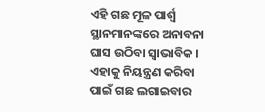ଏହି ଗଛ ମୂଳ ପାର୍ଶ୍ଵ ସ୍ଥାନମାନଙ୍କରେ ଅନାବନା ଘାସ ଉଠିବା ସ୍ଵାଭାବିକ । ଏହାକୁ ନିୟନ୍ତ୍ରଣ କରିବା ପାଇଁ ଗଛ ଲଗାଇବାର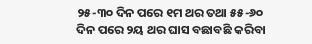୨୫-୩୦ ଦିନ ପରେ ୧ମ ଥର ତଥା ୫୫-୬୦ ଦିନ ପରେ ୨ୟ ଥର ଘାସ ବଛାବଛି କରିବା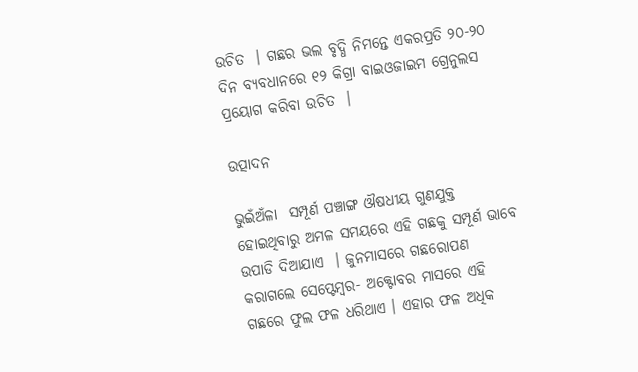ଉଚିତ  । ଗଛର ଭଲ ବୃଦ୍ଧି ନିମନ୍ତେ ଏକରପ୍ରତି ୨୦-୨୦ ଦିନ ବ୍ୟବଧାନରେ ୧୨ କିଗ୍ରା ବାଇଓଜାଇମ ଗ୍ରେନୁଲସ ପ୍ରୟୋଗ କରିବା ଉଚିତ  ।

ଉତ୍ପାଦନ

ଭୁଇଁଅଁଳା  ସମ୍ପୂର୍ଣ ପଞ୍ଚାଙ୍ଗ ଔଷଧୀୟ ଗୁଣଯୁକ୍ତ ହୋଇଥିବାରୁ ଅମଳ ସମୟରେ ଏହି ଗଛକୁ ସମ୍ପୂର୍ଣ ଭାବେ ଉପାଡି ଦିଆଯାଏ  । ଜୁନମାସରେ ଗଛରୋପଣ କରାଗଲେ ସେପ୍ଟେମ୍ବର- ଅକ୍ଟୋବର ମାସରେ ଏହି ଗଛରେ ଫୁଲ ଫଳ ଧରିଥାଏ । ଏହାର ଫଳ ଅଧିକ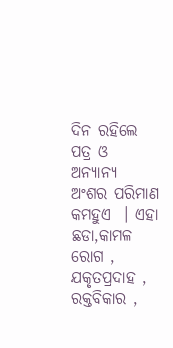ଦିନ ରହିଲେ ପତ୍ର ଓ ଅନ୍ୟାନ୍ୟ ଅଂଶର ପରିମାଣ କମହୁଏ  । ଏହା ଛଡା,କାମଳ ରୋଗ , ଯକୃତପ୍ରଦାହ , ରକ୍ତବିକାର ,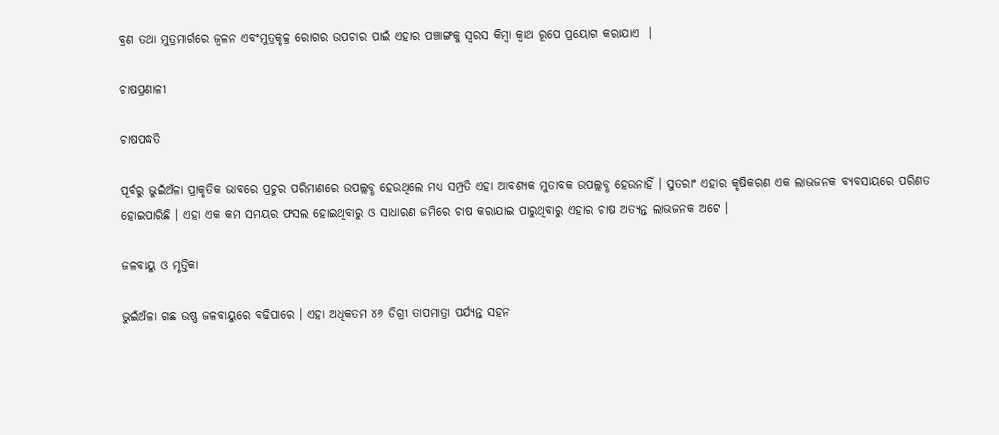ବ୍ରଣ ତଥା ମୁତ୍ରମାର୍ଗରେ ଜ୍ଵଳନ ଏବଂମୁତ୍ରକୃଚ୍ଚ୍ର ରୋଗର ଉପଚାର ପାଇଁ ଏହାର ପଞ୍ଚାଙ୍ଗକୁ ସ୍ବରସ କିମ୍ବା କ୍ଵାଥ ରୂପେ ପ୍ରୟୋଗ କରାଯାଏ  ।

ଚାଷପ୍ରଣାଳୀ

ଚାଷପଦ୍ଧତି

ପୂର୍ବରୁ ଭୁଇଁଅଁଳା ପ୍ରାକୃତିକ ଭାବରେ ପ୍ରଚୁର ପରିମାଣରେ ଉପଲ୍ଲବ୍ଧ ହେଉଥିଲେ ମଧ୍ୟ ସମ୍ପ୍ରତି ଏହା ଆବଶ୍ୟକ ମୁତାବକ ଉପଲ୍ଲବ୍ଧ ହେଉନାହିଁ । ସୁତରାଂ ଏହାର କୃଷିକରଣ ଏକ ଲାଭଜନକ ବ୍ୟବସାୟରେ ପରିଣତ ହୋଇପାରିଛି । ଏହା ଏକ କମ ସମୟର ଫସଲ ହୋଇଥିବାରୁ ଓ ସାଧାରଣ ଜମିରେ ଚାଷ କରାଯାଇ ପାରୁଥିବାରୁ ଏହାର ଚାଷ ଅତ୍ୟନ୍ତ ଲାଭଜନକ ଅଟେ ।

ଜଳବାୟୁ ଓ ମୃତ୍ତିକା

ଭୁଇଁଅଁଳା ଗଛ ଉଷ୍ଣ ଜଳବାୟୁରେ ବଢିପାରେ । ଏହା ଅଧିକତମ ୪୬ ଡିଗ୍ରୀ ତାପମାତ୍ରା ପର୍ଯ୍ୟନ୍ତ ସହନ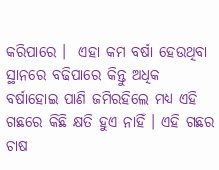କରିପାରେ ।  ଏହା କମ ବର୍ଷା ହେଉଥିବା ସ୍ଥାନରେ ବଢିପାରେ କିନ୍ତୁ ଅଧିକ ବର୍ଷାହୋଇ ପାଣି ଜମିରହିଲେ ମଧ୍ୟ ଏହି ଗଛରେ କିଛି କ୍ଷତି ହୁଏ ନାହିଁ । ଏହି ଗଛର ଚାଷ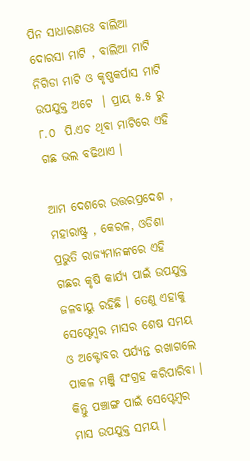ପିନ ସାଧାରଣତଃ ବାଲିଆ ଦୋରସା ମାଟି , ବାଲିଆ ମାଟି ନିଗିଡା ମାଟି ଓ କୃଷ୍ଣକର୍ପାସ ମାଟି ଉପଯୁକ୍ତ ଅଟେ  । ପ୍ରାୟ ୫.୫ ରୁ ୮.୦  ପି.ଏଚ ଥିବା ମାଟିରେ ଏହି ଗଛ ଭଲ ବଢିଥାଏ ।

ଆମ ଦେଶରେ ଉତ୍ତରପ୍ରଦେଶ , ମହାରାଷ୍ଟ୍ର , କେରଳ, ଓଡିଶା ପ୍ରଭୁତି ରାଜ୍ୟମାନଙ୍କରେ ଏହି ଗଛର କୃଷି କାର୍ଯ୍ୟ ପାଇଁ ଉପଯୁକ୍ତ ଜଳବାୟୁ ରହିଛି । ତେଣୁ ଏହାକୁ ସେପ୍ଟେମ୍ବର ମାସର ଶେଷ ସମୟ ଓ ଅକ୍ଟୋବର ପର୍ଯ୍ୟନ୍ତ ରଖାଗଲେ ପାକଳ ମଞ୍ଜି ସଂଗ୍ରହ କରିପାରିବା । କିନ୍ତୁ ପଞ୍ଚାଙ୍ଗ ପାଇଁ ସେପ୍ଟେମ୍ବର ମାସ ଉପଯୁକ୍ତ ସମୟ ।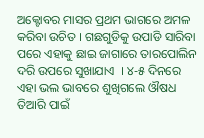ଅକ୍ଟୋବର ମାସର ପ୍ରଥମ ଭାଗରେ ଅମଳ କରିବା ଉଚିତ । ଗଛଗୁଡିକୁ ଉପାଡି ସାରିବା ପରେ ଏହାକୁ ଛାଇ ଜାଗାରେ ତାରପୋଲିନ ଦରି ଉପରେ ସୁଖାଯାଏ  । ୪-୫ ଦିନରେ ଏହା ଭଲ ଭାବରେ ଶୁଖିଗଲେ ଔଷଧ ତିଆରି ପାଇଁ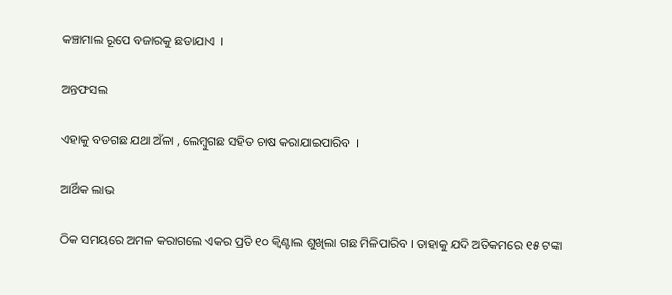କଞ୍ଚାମାଲ ରୂପେ ବଜାରକୁ ଛଡାଯାଏ  ।

ଅନ୍ତଫସଲ

ଏହାକୁ ବଡଗଛ ଯଥା ଅଁଳା , ଲେମ୍ବୁଗଛ ସହିତ ଚାଷ କରାଯାଇପାରିବ  ।

ଆର୍ଥିକ ଲାଭ

ଠିକ ସମୟରେ ଅମଳ କରାଗଲେ ଏକର ପ୍ରତି ୧୦ କ୍ଵିଣ୍ଟାଲ ଶୁଖିଲା ଗଛ ମିଳିପାରିବ । ତାହାକୁ ଯଦି ଅତିକମରେ ୧୫ ଟଙ୍କା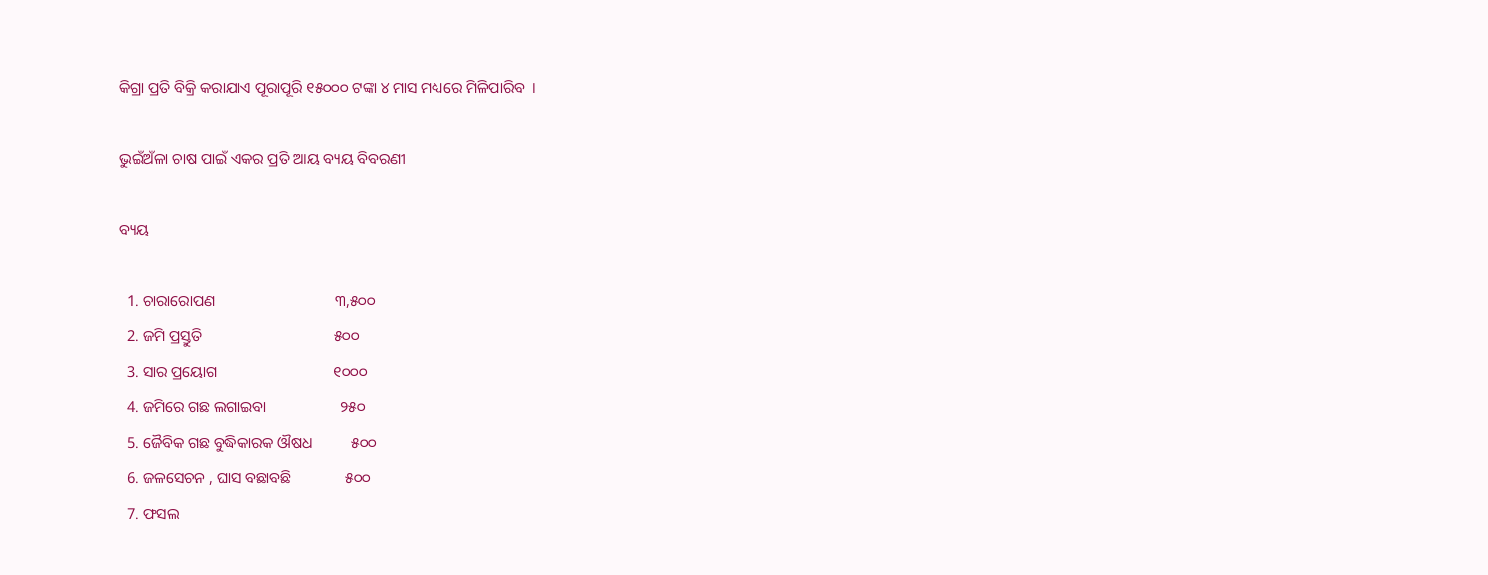କିଗ୍ରା ପ୍ରତି ବିକ୍ରି କରାଯାଏ ପୂରାପୂରି ୧୫୦୦୦ ଟଙ୍କା ୪ ମାସ ମଧ୍ୟରେ ମିଳିପାରିବ  ।

ଭୁଇଁଅଁଳା ଚାଷ ପାଇଁ ଏକର ପ୍ରତି ଆୟ ବ୍ୟୟ ବିବରଣୀ

ବ୍ୟୟ

  1. ଚାରାରୋପଣ                               ୩,୫୦୦
  2. ଜମି ପ୍ରସ୍ତୁତି                                  ୫୦୦
  3. ସାର ପ୍ରୟୋଗ                              ୧୦୦୦
  4. ଜମିରେ ଗଛ ଲଗାଇବା                   ୨୫୦
  5. ଜୈବିକ ଗଛ ବୁଦ୍ଧିକାରକ ଔଷଧ          ୫୦୦
  6. ଜଳସେଚନ , ଘାସ ବଛାବଛି              ୫୦୦
  7. ଫସଲ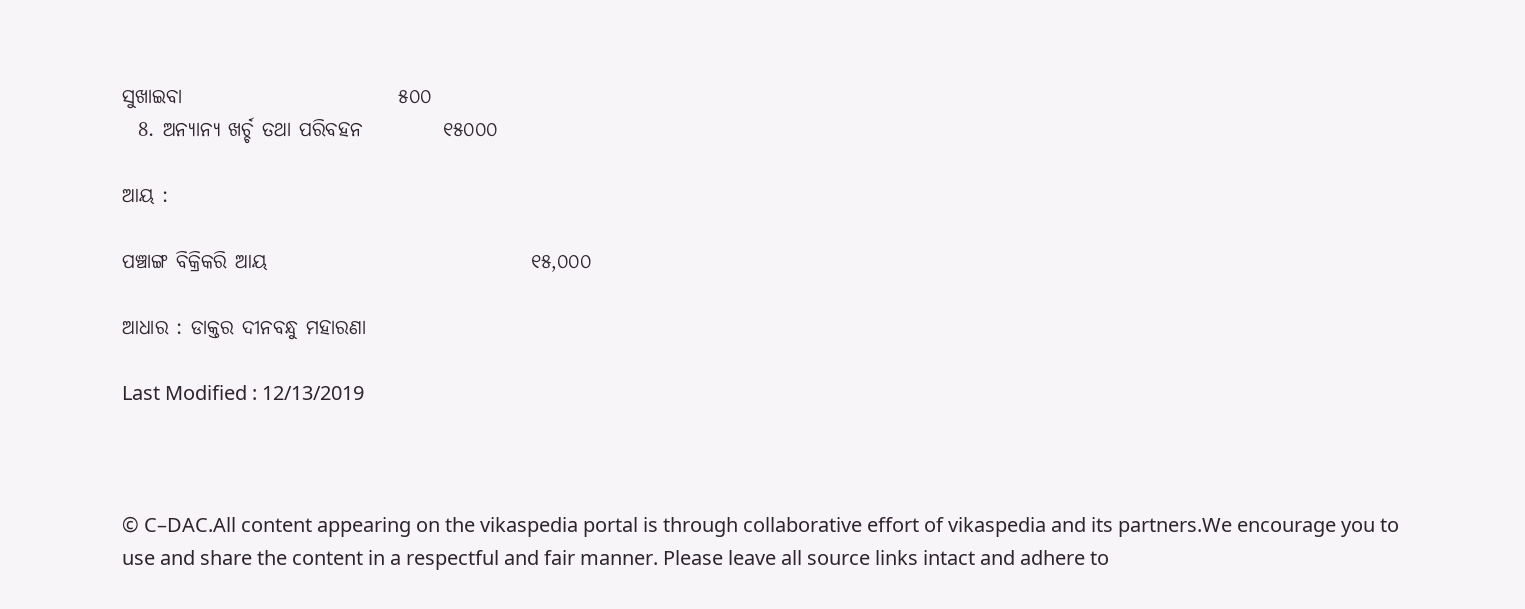ସୁଖାଇବା                           ୫୦୦
  8. ଅନ୍ୟାନ୍ୟ ଖର୍ଚ୍ଚ ତଥା ପରିବହନ          ୧୫୦୦୦

ଆୟ :

ପଞ୍ଚାଙ୍ଗ ବିକ୍ରିକରି ଆୟ                                 ୧୫,୦୦୦

ଆଧାର : ଡାକ୍ତର ଦୀନବନ୍ଧୁ ମହାରଣା

Last Modified : 12/13/2019



© C–DAC.All content appearing on the vikaspedia portal is through collaborative effort of vikaspedia and its partners.We encourage you to use and share the content in a respectful and fair manner. Please leave all source links intact and adhere to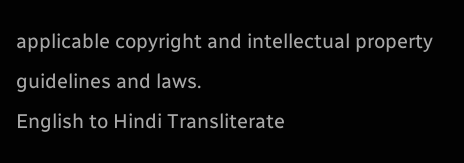applicable copyright and intellectual property guidelines and laws.
English to Hindi Transliterate